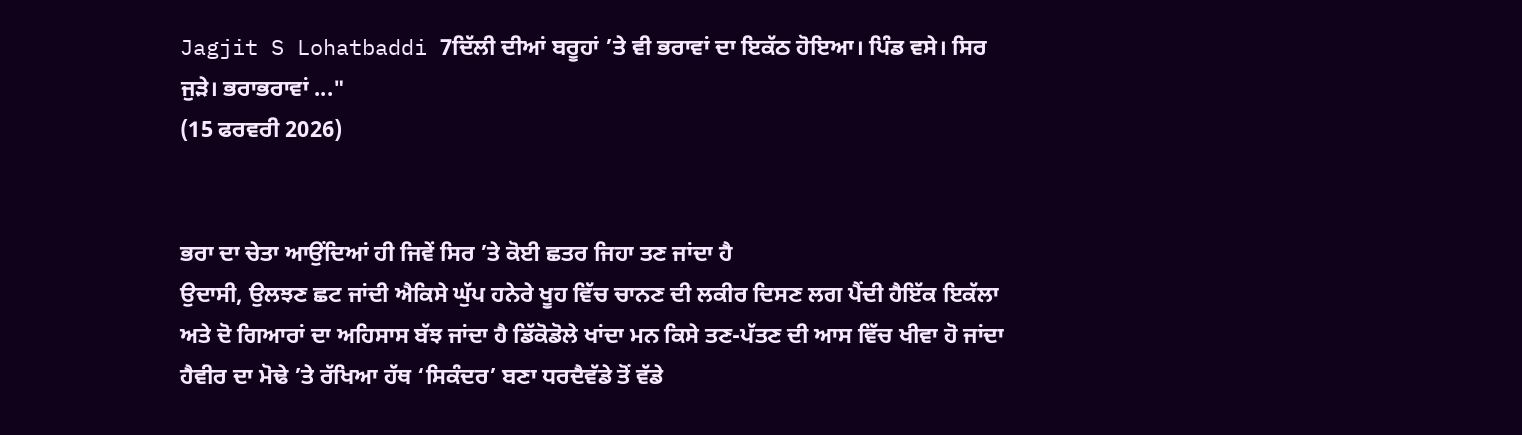Jagjit S Lohatbaddi 7ਦਿੱਲੀ ਦੀਆਂ ਬਰੂਹਾਂ ’ਤੇ ਵੀ ਭਰਾਵਾਂ ਦਾ ਇਕੱਠ ਹੋਇਆ। ਪਿੰਡ ਵਸੇ। ਸਿਰ ਜੁੜੇ। ਭਰਾਭਰਾਵਾਂ ..."
(15 ਫਰਵਰੀ 2026)


ਭਰਾ ਦਾ ਚੇਤਾ ਆਉਂਦਿਆਂ ਹੀ ਜਿਵੇਂ ਸਿਰ ’ਤੇ ਕੋਈ ਛਤਰ ਜਿਹਾ ਤਣ ਜਾਂਦਾ ਹੈ
ਉਦਾਸੀ, ਉਲਝਣ ਛਟ ਜਾਂਦੀ ਐਕਿਸੇ ਘੁੱਪ ਹਨੇਰੇ ਖੂਹ ਵਿੱਚ ਚਾਨਣ ਦੀ ਲਕੀਰ ਦਿਸਣ ਲਗ ਪੈਂਦੀ ਹੈਇੱਕ ਇਕੱਲਾ ਅਤੇ ਦੋ ਗਿਆਰਾਂ ਦਾ ਅਹਿਸਾਸ ਬੱਝ ਜਾਂਦਾ ਹੈ ਡਿੱਕੋਡੋਲੇ ਖਾਂਦਾ ਮਨ ਕਿਸੇ ਤਣ-ਪੱਤਣ ਦੀ ਆਸ ਵਿੱਚ ਖੀਵਾ ਹੋ ਜਾਂਦਾ ਹੈਵੀਰ ਦਾ ਮੋਢੇ ’ਤੇ ਰੱਖਿਆ ਹੱਥ ‘ਸਿਕੰਦਰ’ ਬਣਾ ਧਰਦੈਵੱਡੇ ਤੋਂ ਵੱਡੇ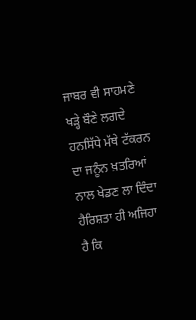ਜਾਬਰ ਵੀ ਸਾਹਮਣੇ ਖੜ੍ਹੇ ਬੌਣੇ ਲਗਦੇ ਹਨਸਿੱਧੇ ਮੱਥੇ ਟੱਕਰਨ ਦਾ ਜਨੂੰਨ ਖ਼ਤਰਿਆਂ ਨਾਲ ਖੇਡਣ ਲਾ ਦਿੰਦਾ ਹੈਰਿਸ਼ਤਾ ਹੀ ਅਜਿਹਾ ਹੈ ਕਿ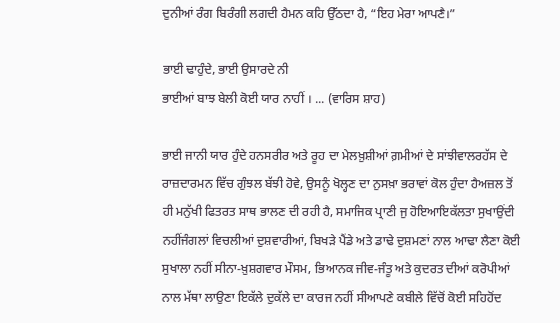ਦੁਨੀਆਂ ਰੰਗ ਬਿਰੰਗੀ ਲਗਦੀ ਹੈਮਨ ਕਹਿ ਉੱਠਦਾ ਹੈ, “ਇਹ ਮੇਰਾ ਆਪਣੈ।”

ਭਾਈ ਢਾਹੁੰਦੇ, ਭਾਈ ਉਸਾਰਦੇ ਨੀ
ਭਾਈਆਂ ਬਾਝ ਬੇਲੀ ਕੋਈ ਯਾਰ ਨਾਹੀਂ । ... (ਵਾਰਿਸ ਸ਼ਾਹ)

ਭਾਈ ਜਾਨੀ ਯਾਰ ਹੁੰਦੇ ਹਨਸਰੀਰ ਅਤੇ ਰੂਹ ਦਾ ਮੇਲਖ਼ੁਸ਼ੀਆਂ ਗ਼ਮੀਆਂ ਦੇ ਸਾਂਝੀਵਾਲਰਹੱਸ ਦੇ ਰਾਜ਼ਦਾਰਮਨ ਵਿੱਚ ਗੁੰਝਲ ਬੱਝੀ ਹੋਵੇ, ਉਸਨੂੰ ਖੋਲ੍ਹਣ ਦਾ ਨੁਸਖ਼ਾ ਭਰਾਵਾਂ ਕੋਲ ਹੁੰਦਾ ਹੈਅਜ਼ਲ ਤੋਂ ਹੀ ਮਨੁੱਖੀ ਫਿਤਰਤ ਸਾਥ ਭਾਲਣ ਦੀ ਰਹੀ ਹੈ, ਸਮਾਜਿਕ ਪ੍ਰਾਣੀ ਜੁ ਹੋਇਆਇਕੱਲਤਾ ਸੁਖਾਉਂਦੀ ਨਹੀਂਜੰਗਲਾਂ ਵਿਚਲੀਆਂ ਦੁਸ਼ਵਾਰੀਆਂ, ਬਿਖੜੇ ਪੈਂਡੇ ਅਤੇ ਡਾਢੇ ਦੁਸ਼ਮਣਾਂ ਨਾਲ ਆਢਾ ਲੈਣਾ ਕੋਈ ਸੁਖਾਲਾ ਨਹੀਂ ਸੀਨਾ-ਖ਼ੁਸ਼ਗਵਾਰ ਮੌਸਮ, ਭਿਆਨਕ ਜੀਵ-ਜੰਤੂ ਅਤੇ ਕੁਦਰਤ ਦੀਆਂ ਕਰੋਪੀਆਂ ਨਾਲ ਮੱਥਾ ਲਾਉਣਾ ਇਕੱਲੇ ਦੁਕੱਲੇ ਦਾ ਕਾਰਜ ਨਹੀਂ ਸੀਆਪਣੇ ਕਬੀਲੇ ਵਿੱਚੋਂ ਕੋਈ ਸਹਿਹੋਂਦ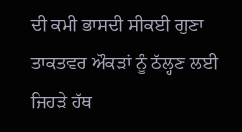ਦੀ ਕਮੀ ਭਾਸਦੀ ਸੀਕਈ ਗੁਣਾ ਤਾਕਤਵਰ ਔਕੜਾਂ ਨੂੰ ਠੱਲ੍ਹਣ ਲਈ ਜਿਹੜੇ ਹੱਥ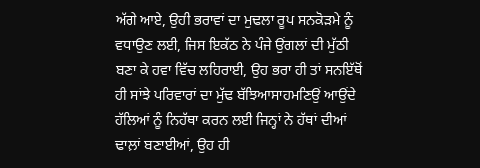ਅੱਗੇ ਆਏ, ਉਹੀ ਭਰਾਵਾਂ ਦਾ ਮੁਢਲਾ ਰੂਪ ਸਨਕੋੜਮੇ ਨੂੰ ਵਧਾਉਣ ਲਈ, ਜਿਸ ਇਕੱਠ ਨੇ ਪੰਜੇ ਉਂਗਲਾਂ ਦੀ ਮੁੱਠੀ ਬਣਾ ਕੇ ਹਵਾ ਵਿੱਚ ਲਹਿਰਾਈ, ਉਹ ਭਰਾ ਹੀ ਤਾਂ ਸਨਇੱਥੋਂ ਹੀ ਸਾਂਝੇ ਪਰਿਵਾਰਾਂ ਦਾ ਮੁੱਢ ਬੱਝਿਆਸਾਹਮਣਿਉਂ ਆਉਂਦੇ ਹੱਲਿਆਂ ਨੂੰ ਨਿਹੱਥਾ ਕਰਨ ਲਈ ਜਿਨ੍ਹਾਂ ਨੇ ਹੱਥਾਂ ਦੀਆਂ ਢਾਲ਼ਾਂ ਬਣਾਈਆਂ, ਉਹ ਹੀ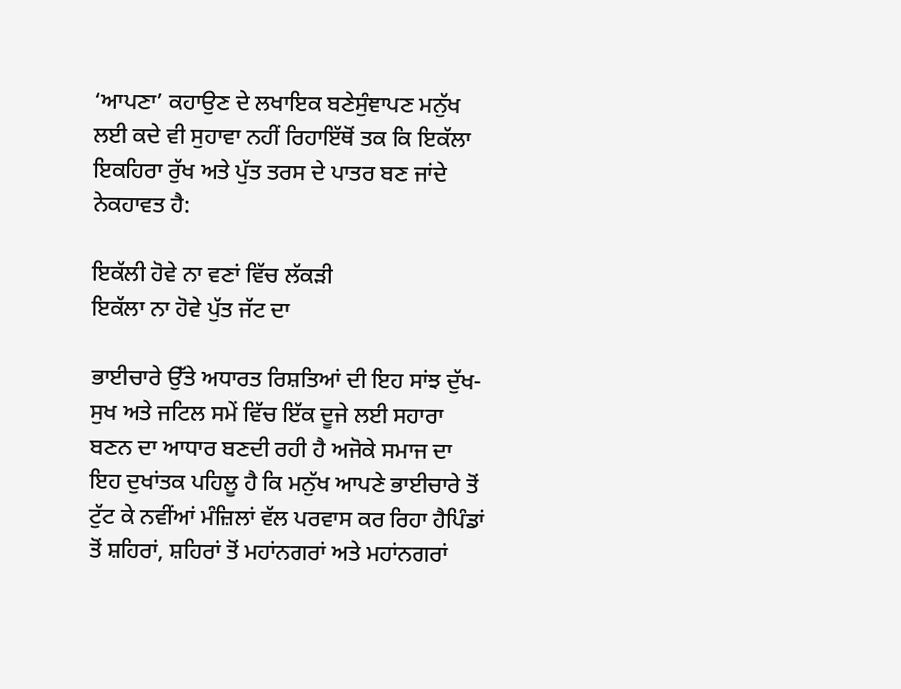‘ਆਪਣਾ’ ਕਹਾਉਣ ਦੇ ਲਖਾਇਕ ਬਣੇਸੁੰਞਾਪਣ ਮਨੁੱਖ ਲਈ ਕਦੇ ਵੀ ਸੁਹਾਵਾ ਨਹੀਂ ਰਿਹਾਇੱਥੋਂ ਤਕ ਕਿ ਇਕੱਲਾ ਇਕਹਿਰਾ ਰੁੱਖ ਅਤੇ ਪੁੱਤ ਤਰਸ ਦੇ ਪਾਤਰ ਬਣ ਜਾਂਦੇ ਨੇਕਹਾਵਤ ਹੈ:

ਇਕੱਲੀ ਹੋਵੇ ਨਾ ਵਣਾਂ ਵਿੱਚ ਲੱਕੜੀ
ਇਕੱਲਾ ਨਾ ਹੋਵੇ ਪੁੱਤ ਜੱਟ ਦਾ

ਭਾਈਚਾਰੇ ਉੱਤੇ ਅਧਾਰਤ ਰਿਸ਼ਤਿਆਂ ਦੀ ਇਹ ਸਾਂਝ ਦੁੱਖ-ਸੁਖ ਅਤੇ ਜਟਿਲ ਸਮੇਂ ਵਿੱਚ ਇੱਕ ਦੂਜੇ ਲਈ ਸਹਾਰਾ ਬਣਨ ਦਾ ਆਧਾਰ ਬਣਦੀ ਰਹੀ ਹੈ ਅਜੋਕੇ ਸਮਾਜ ਦਾ ਇਹ ਦੁਖਾਂਤਕ ਪਹਿਲੂ ਹੈ ਕਿ ਮਨੁੱਖ ਆਪਣੇ ਭਾਈਚਾਰੇ ਤੋਂ ਟੁੱਟ ਕੇ ਨਵੀਂਆਂ ਮੰਜ਼ਿਲਾਂ ਵੱਲ ਪਰਵਾਸ ਕਰ ਰਿਹਾ ਹੈਪਿੰਡਾਂ ਤੋਂ ਸ਼ਹਿਰਾਂ, ਸ਼ਹਿਰਾਂ ਤੋਂ ਮਹਾਂਨਗਰਾਂ ਅਤੇ ਮਹਾਂਨਗਰਾਂ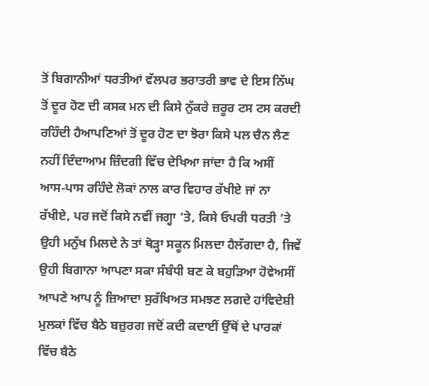ਤੋਂ ਬਿਗਾਨੀਆਂ ਧਰਤੀਆਂ ਵੱਲਪਰ ਭਰਾਤਰੀ ਭਾਵ ਦੇ ਇਸ ਨਿੱਘ ਤੋਂ ਦੂਰ ਹੋਣ ਦੀ ਕਸਕ ਮਨ ਦੀ ਕਿਸੇ ਨੁੱਕਰੇ ਜ਼ਰੂਰ ਟਸ ਟਸ ਕਰਦੀ ਰਹਿੰਦੀ ਹੈਆਪਣਿਆਂ ਤੋਂ ਦੂਰ ਹੋਣ ਦਾ ਝੋਰਾ ਕਿਸੇ ਪਲ ਚੈਨ ਲੈਣ ਨਹੀਂ ਦਿੰਦਾਆਮ ਜ਼ਿੰਦਗੀ ਵਿੱਚ ਦੇਖਿਆ ਜਾਂਦਾ ਹੈ ਕਿ ਅਸੀਂ ਆਸ-ਪਾਸ ਰਹਿੰਦੇ ਲੋਕਾਂ ਨਾਲ ਕਾਰ ਵਿਹਾਰ ਰੱਖੀਏ ਜਾਂ ਨਾ ਰੱਖੀਏ, ਪਰ ਜਦੋਂ ਕਿਸੇ ਨਵੀਂ ਜਗ੍ਹਾ ’ਤੇ, ਕਿਸੇ ਓਪਰੀ ਧਰਤੀ ’ਤੇ ਉਹੀ ਮਨੁੱਖ ਮਿਲਦੇ ਨੇ ਤਾਂ ਥੋੜ੍ਹਾ ਸਕੂਨ ਮਿਲਦਾ ਹੈਲੱਗਦਾ ਹੈ, ਜਿਵੇਂ ਉਹੀ ਬਿਗਾਨਾ ਆਪਣਾ ਸਕਾ ਸੰਬੰਧੀ ਬਣ ਕੇ ਬਹੁੜਿਆ ਹੋਵੇਅਸੀਂ ਆਪਣੇ ਆਪ ਨੂੰ ਜ਼ਿਆਦਾ ਸੁਰੱਖਿਅਤ ਸਮਝਣ ਲਗਦੇ ਹਾਂਵਿਦੇਸ਼ੀ ਮੁਲਕਾਂ ਵਿੱਚ ਬੈਠੇ ਬਜ਼ੁਰਗ ਜਦੋਂ ਕਦੀ ਕਦਾਈਂ ਉੱਥੋਂ ਦੇ ਪਾਰਕਾਂ ਵਿੱਚ ਬੈਠੇ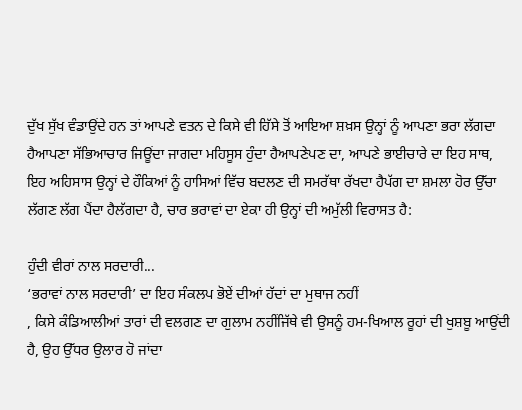ਦੁੱਖ ਸੁੱਖ ਵੰਡਾਉਂਦੇ ਹਨ ਤਾਂ ਆਪਣੇ ਵਤਨ ਦੇ ਕਿਸੇ ਵੀ ਹਿੱਸੇ ਤੋਂ ਆਇਆ ਸ਼ਖ਼ਸ ਉਨ੍ਹਾਂ ਨੂੰ ਆਪਣਾ ਭਰਾ ਲੱਗਦਾ ਹੈਆਪਣਾ ਸੱਭਿਆਚਾਰ ਜਿਊਂਦਾ ਜਾਗਦਾ ਮਹਿਸੂਸ ਹੁੰਦਾ ਹੈਆਪਣੇਪਣ ਦਾ, ਆਪਣੇ ਭਾਈਚਾਰੇ ਦਾ ਇਹ ਸਾਥ, ਇਹ ਅਹਿਸਾਸ ਉਨ੍ਹਾਂ ਦੇ ਹੌਕਿਆਂ ਨੂੰ ਹਾਸਿਆਂ ਵਿੱਚ ਬਦਲਣ ਦੀ ਸਮਰੱਥਾ ਰੱਖਦਾ ਹੈਪੱਗ ਦਾ ਸ਼ਮਲਾ ਹੋਰ ਉੱਚਾ ਲੱਗਣ ਲੱਗ ਪੈਂਦਾ ਹੈਲੱਗਦਾ ਹੈ, ਚਾਰ ਭਰਾਵਾਂ ਦਾ ਏਕਾ ਹੀ ਉਨ੍ਹਾਂ ਦੀ ਅਮੁੱਲੀ ਵਿਰਾਸਤ ਹੈ:

ਹੁੰਦੀ ਵੀਰਾਂ ਨਾਲ ਸਰਦਾਰੀ...
‘ਭਰਾਵਾਂ ਨਾਲ ਸਰਦਾਰੀ’ ਦਾ ਇਹ ਸੰਕਲਪ ਭੋਏਂ ਦੀਆਂ ਹੱਦਾਂ ਦਾ ਮੁਥਾਜ ਨਹੀਂ
, ਕਿਸੇ ਕੰਡਿਆਲੀਆਂ ਤਾਰਾਂ ਦੀ ਵਲਗਣ ਦਾ ਗੁਲਾਮ ਨਹੀਂਜਿੱਥੇ ਵੀ ਉਸਨੂੰ ਹਮ-ਖਿਆਲ ਰੂਹਾਂ ਦੀ ਖੁਸ਼ਬੂ ਆਉਂਦੀ ਹੈ, ਉਹ ਉੱਧਰ ਉਲਾਰ ਹੋ ਜਾਂਦਾ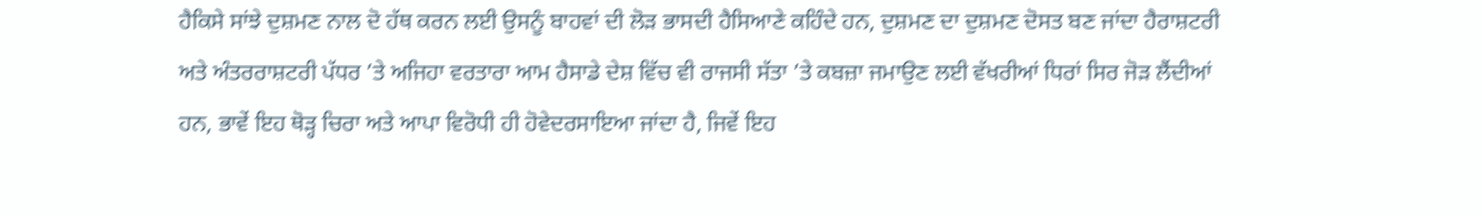ਹੈਕਿਸੇ ਸਾਂਝੇ ਦੁਸ਼ਮਣ ਨਾਲ ਦੋ ਹੱਥ ਕਰਨ ਲਈ ਉਸਨੂੰ ਬਾਹਵਾਂ ਦੀ ਲੋੜ ਭਾਸਦੀ ਹੈਸਿਆਣੇ ਕਹਿੰਦੇ ਹਨ, ਦੁਸ਼ਮਣ ਦਾ ਦੁਸ਼ਮਣ ਦੋਸਤ ਬਣ ਜਾਂਦਾ ਹੈਰਾਸ਼ਟਰੀ ਅਤੇ ਅੰਤਰਰਾਸ਼ਟਰੀ ਪੱਧਰ ’ਤੇ ਅਜਿਹਾ ਵਰਤਾਰਾ ਆਮ ਹੈਸਾਡੇ ਦੇਸ਼ ਵਿੱਚ ਵੀ ਰਾਜਸੀ ਸੱਤਾ ’ਤੇ ਕਬਜ਼ਾ ਜਮਾਉਣ ਲਈ ਵੱਖਰੀਆਂ ਧਿਰਾਂ ਸਿਰ ਜੋੜ ਲੈਂਦੀਆਂ ਹਨ, ਭਾਵੇਂ ਇਹ ਥੋੜ੍ਹ ਚਿਰਾ ਅਤੇ ਆਪਾ ਵਿਰੋਧੀ ਹੀ ਹੋਵੇਦਰਸਾਇਆ ਜਾਂਦਾ ਹੈ, ਜਿਵੇਂ ਇਹ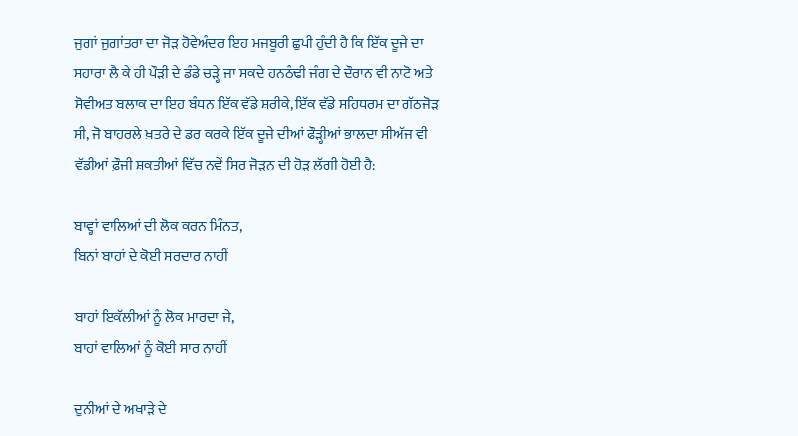ਜੁਗਾਂ ਜੁਗਾਂਤਰਾ ਦਾ ਜੋੜ ਹੋਵੇਅੰਦਰ ਇਹ ਮਜਬੂਰੀ ਛੁਪੀ ਹੁੰਦੀ ਹੈ ਕਿ ਇੱਕ ਦੂਜੇ ਦਾ ਸਹਾਰਾ ਲੈ ਕੇ ਹੀ ਪੌੜੀ ਦੇ ਡੰਡੇ ਚੜ੍ਹੇ ਜਾ ਸਕਦੇ ਹਨਠੰਢੀ ਜੰਗ ਦੇ ਦੌਰਾਨ ਵੀ ਨਾਟੋ ਅਤੇ ਸੋਵੀਅਤ ਬਲਾਕ ਦਾ ਇਹ ਬੰਧਨ ਇੱਕ ਵੱਡੇ ਸ਼ਰੀਕੇ, ਇੱਕ ਵੱਡੇ ਸਹਿਧਰਮ ਦਾ ਗੱਠਜੋੜ ਸੀ, ਜੋ ਬਾਹਰਲੇ ਖ਼ਤਰੇ ਦੇ ਡਰ ਕਰਕੇ ਇੱਕ ਦੂਜੇ ਦੀਆਂ ਫੌੜ੍ਹੀਆਂ ਭਾਲਦਾ ਸੀਅੱਜ ਵੀ ਵੱਡੀਆਂ ਫ਼ੌਜੀ ਸ਼ਕਤੀਆਂ ਵਿੱਚ ਨਵੇਂ ਸਿਰ ਜੋੜਨ ਦੀ ਹੋੜ ਲੱਗੀ ਹੋਈ ਹੈ:

ਬਾਵ੍ਹਾਂ ਵਾਲਿਆਂ ਦੀ ਲੋਕ ਕਰਨ ਮਿੰਨਤ,
ਬਿਨਾਂ ਬਾਹਾਂ ਦੇ ਕੋਈ ਸਰਦਾਰ ਨਾਹੀਂ

ਬਾਹਾਂ ਇਕੱਲੀਆਂ ਨੂੰ ਲੋਕ ਮਾਰਦਾ ਜੇ,
ਬਾਹਾਂ ਵਾਲਿਆਂ ਨੂੰ ਕੋਈ ਸਾਰ ਨਾਹੀਂ

ਦੁਨੀਆਂ ਦੇ ਅਖਾੜੇ ਦੇ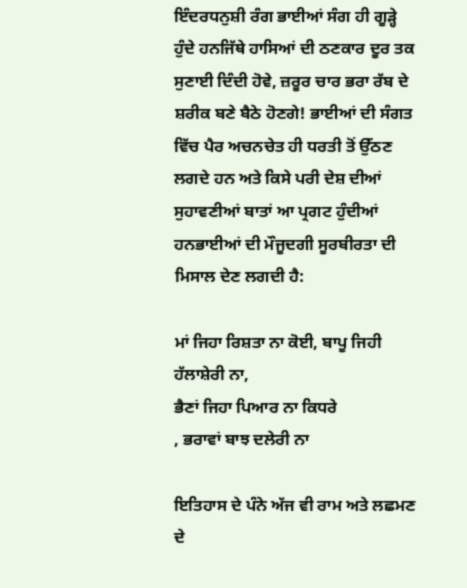ਇੰਦਰਧਨੁਸ਼ੀ ਰੰਗ ਭਾਈਆਂ ਸੰਗ ਹੀ ਗੂੜ੍ਹੇ ਹੁੰਦੇ ਹਨਜਿੱਥੇ ਹਾਸਿਆਂ ਦੀ ਠਣਕਾਰ ਦੂਰ ਤਕ ਸੁਣਾਈ ਦਿੰਦੀ ਹੋਵੇ, ਜ਼ਰੂਰ ਚਾਰ ਭਰਾ ਰੱਬ ਦੇ ਸ਼ਰੀਕ ਬਣੇ ਬੈਠੇ ਹੋਣਗੇ! ਭਾਈਆਂ ਦੀ ਸੰਗਤ ਵਿੱਚ ਪੈਰ ਅਚਨਚੇਤ ਹੀ ਧਰਤੀ ਤੋਂ ਉੱਠਣ ਲਗਦੇ ਹਨ ਅਤੇ ਕਿਸੇ ਪਰੀ ਦੇਸ਼ ਦੀਆਂ ਸੁਹਾਵਣੀਆਂ ਬਾਤਾਂ ਆ ਪ੍ਰਗਟ ਹੁੰਦੀਆਂ ਹਨਭਾਈਆਂ ਦੀ ਮੌਜੂਦਗੀ ਸੂਰਬੀਰਤਾ ਦੀ ਮਿਸਾਲ ਦੇਣ ਲਗਦੀ ਹੈ:

ਮਾਂ ਜਿਹਾ ਰਿਸ਼ਤਾ ਨਾ ਕੋਈ, ਬਾਪੂ ਜਿਹੀ ਹੱਲਾਸ਼ੇਰੀ ਨਾ,
ਭੈਣਾਂ ਜਿਹਾ ਪਿਆਰ ਨਾ ਕਿਧਰੇ
, ਭਰਾਵਾਂ ਬਾਝ ਦਲੇਰੀ ਨਾ

ਇਤਿਹਾਸ ਦੇ ਪੰਨੇ ਅੱਜ ਵੀ ਰਾਮ ਅਤੇ ਲਛਮਣ ਦੇ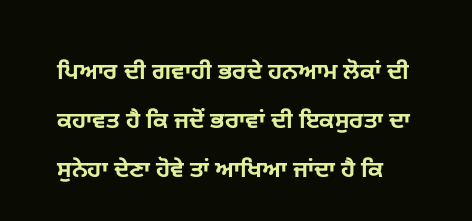ਪਿਆਰ ਦੀ ਗਵਾਹੀ ਭਰਦੇ ਹਨਆਮ ਲੋਕਾਂ ਦੀ ਕਹਾਵਤ ਹੈ ਕਿ ਜਦੋਂ ਭਰਾਵਾਂ ਦੀ ਇਕਸੁਰਤਾ ਦਾ ਸੁਨੇਹਾ ਦੇਣਾ ਹੋਵੇ ਤਾਂ ਆਖਿਆ ਜਾਂਦਾ ਹੈ ਕਿ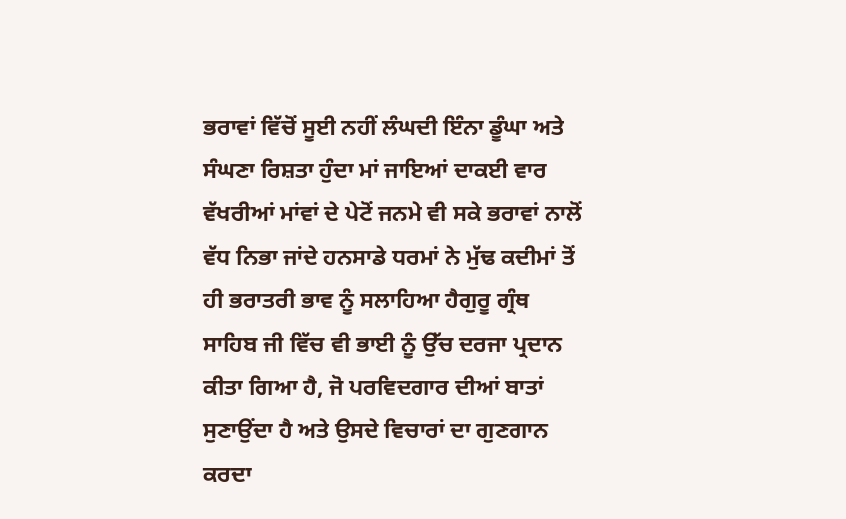ਭਰਾਵਾਂ ਵਿੱਚੋਂ ਸੂਈ ਨਹੀਂ ਲੰਘਦੀ ਇੰਨਾ ਡੂੰਘਾ ਅਤੇ ਸੰਘਣਾ ਰਿਸ਼ਤਾ ਹੁੰਦਾ ਮਾਂ ਜਾਇਆਂ ਦਾਕਈ ਵਾਰ ਵੱਖਰੀਆਂ ਮਾਂਵਾਂ ਦੇ ਪੇਟੋਂ ਜਨਮੇ ਵੀ ਸਕੇ ਭਰਾਵਾਂ ਨਾਲੋਂ ਵੱਧ ਨਿਭਾ ਜਾਂਦੇ ਹਨਸਾਡੇ ਧਰਮਾਂ ਨੇ ਮੁੱਢ ਕਦੀਮਾਂ ਤੋਂ ਹੀ ਭਰਾਤਰੀ ਭਾਵ ਨੂੰ ਸਲਾਹਿਆ ਹੈਗੁਰੂ ਗ੍ਰੰਥ ਸਾਹਿਬ ਜੀ ਵਿੱਚ ਵੀ ਭਾਈ ਨੂੰ ਉੱਚ ਦਰਜਾ ਪ੍ਰਦਾਨ ਕੀਤਾ ਗਿਆ ਹੈ, ਜੋ ਪਰਵਿਦਗਾਰ ਦੀਆਂ ਬਾਤਾਂ ਸੁਣਾਉਂਦਾ ਹੈ ਅਤੇ ਉਸਦੇ ਵਿਚਾਰਾਂ ਦਾ ਗੁਣਗਾਨ ਕਰਦਾ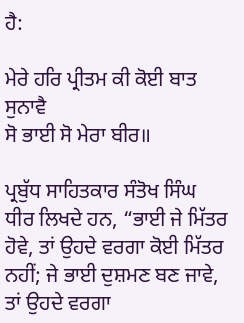ਹੈ:

ਮੇਰੇ ਹਰਿ ਪ੍ਰੀਤਮ ਕੀ ਕੋਈ ਬਾਤ ਸੁਨਾਵੈ
ਸੋ ਭਾਈ ਸੋ ਮੇਰਾ ਬੀਰ॥

ਪ੍ਰਬੁੱਧ ਸਾਹਿਤਕਾਰ ਸੰਤੋਖ ਸਿੰਘ ਧੀਰ ਲਿਖਦੇ ਹਨ, “ਭਾਈ ਜੇ ਮਿੱਤਰ ਹੋਵੇ, ਤਾਂ ਉਹਦੇ ਵਰਗਾ ਕੋਈ ਮਿੱਤਰ ਨਹੀਂ; ਜੇ ਭਾਈ ਦੁਸ਼ਮਣ ਬਣ ਜਾਵੇ, ਤਾਂ ਉਹਦੇ ਵਰਗਾ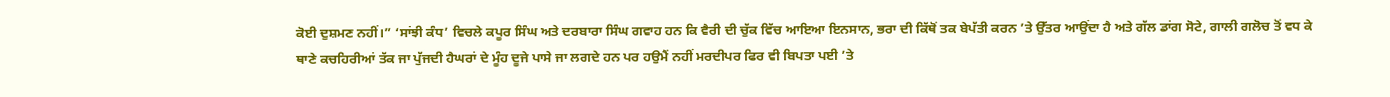ਕੋਈ ਦੁਸ਼ਮਣ ਨਹੀਂ।” ‘ਸਾਂਝੀ ਕੰਧ’ ਵਿਚਲੇ ਕਪੂਰ ਸਿੰਘ ਅਤੇ ਦਰਬਾਰਾ ਸਿੰਘ ਗਵਾਹ ਹਨ ਕਿ ਵੈਰੀ ਦੀ ਚੁੱਕ ਵਿੱਚ ਆਇਆ ਇਨਸਾਨ, ਭਰਾ ਦੀ ਕਿੱਥੋਂ ਤਕ ਬੇਪੱਤੀ ਕਰਨ ’ਤੇ ਉੱਤਰ ਆਉਂਦਾ ਹੈ ਅਤੇ ਗੱਲ ਡਾਂਗ ਸੋਟੇ, ਗਾਲੀ ਗਲੋਚ ਤੋਂ ਵਧ ਕੇ ਥਾਣੇ ਕਚਹਿਰੀਆਂ ਤੱਕ ਜਾ ਪੁੱਜਦੀ ਹੈਘਰਾਂ ਦੇ ਮੂੰਹ ਦੂਜੇ ਪਾਸੇ ਜਾ ਲਗਦੇ ਹਨ ਪਰ ਹਉਮੈਂ ਨਹੀਂ ਮਰਦੀਪਰ ਫਿਰ ਵੀ ਬਿਪਤਾ ਪਈ ’ਤੇ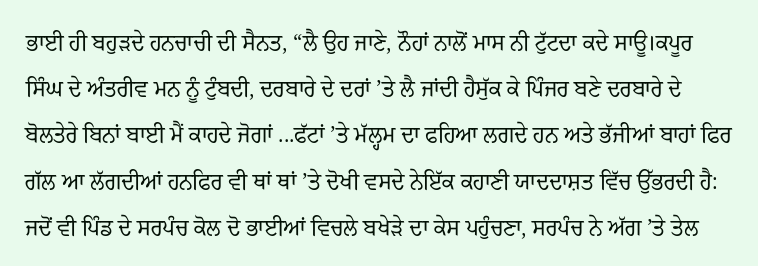ਭਾਈ ਹੀ ਬਹੁੜਦੇ ਹਨਚਾਚੀ ਦੀ ਸੈਨਤ, “ਲੈ ਉਹ ਜਾਣੇ, ਨੌਹਾਂ ਨਾਲੋਂ ਮਾਸ ਨੀ ਟੁੱਟਦਾ ਕਦੇ ਸਾਊ।ਕਪੂਰ ਸਿੰਘ ਦੇ ਅੰਤਰੀਵ ਮਨ ਨੂੰ ਟੁੰਬਦੀ, ਦਰਬਾਰੇ ਦੇ ਦਰਾਂ ’ਤੇ ਲੈ ਜਾਂਦੀ ਹੈਸੁੱਕ ਕੇ ਪਿੰਜਰ ਬਣੇ ਦਰਬਾਰੇ ਦੇ ਬੋਲਤੇਰੇ ਬਿਨਾਂ ਬਾਈ ਮੈਂ ਕਾਹਦੇ ਜੋਗਾਂ ...ਫੱਟਾਂ ’ਤੇ ਮੱਲ੍ਹਮ ਦਾ ਫਹਿਆ ਲਗਦੇ ਹਨ ਅਤੇ ਭੱਜੀਆਂ ਬਾਹਾਂ ਫਿਰ ਗੱਲ ਆ ਲੱਗਦੀਆਂ ਹਨਫਿਰ ਵੀ ਥਾਂ ਥਾਂ ’ਤੇ ਦੋਖੀ ਵਸਦੇ ਨੇਇੱਕ ਕਹਾਣੀ ਯਾਦਦਾਸ਼ਤ ਵਿੱਚ ਉੱਭਰਦੀ ਹੈ: ਜਦੋਂ ਵੀ ਪਿੰਡ ਦੇ ਸਰਪੰਚ ਕੋਲ ਦੋ ਭਾਈਆਂ ਵਿਚਲੇ ਬਖੇੜੇ ਦਾ ਕੇਸ ਪਹੁੰਚਣਾ, ਸਰਪੰਚ ਨੇ ਅੱਗ ’ਤੇ ਤੇਲ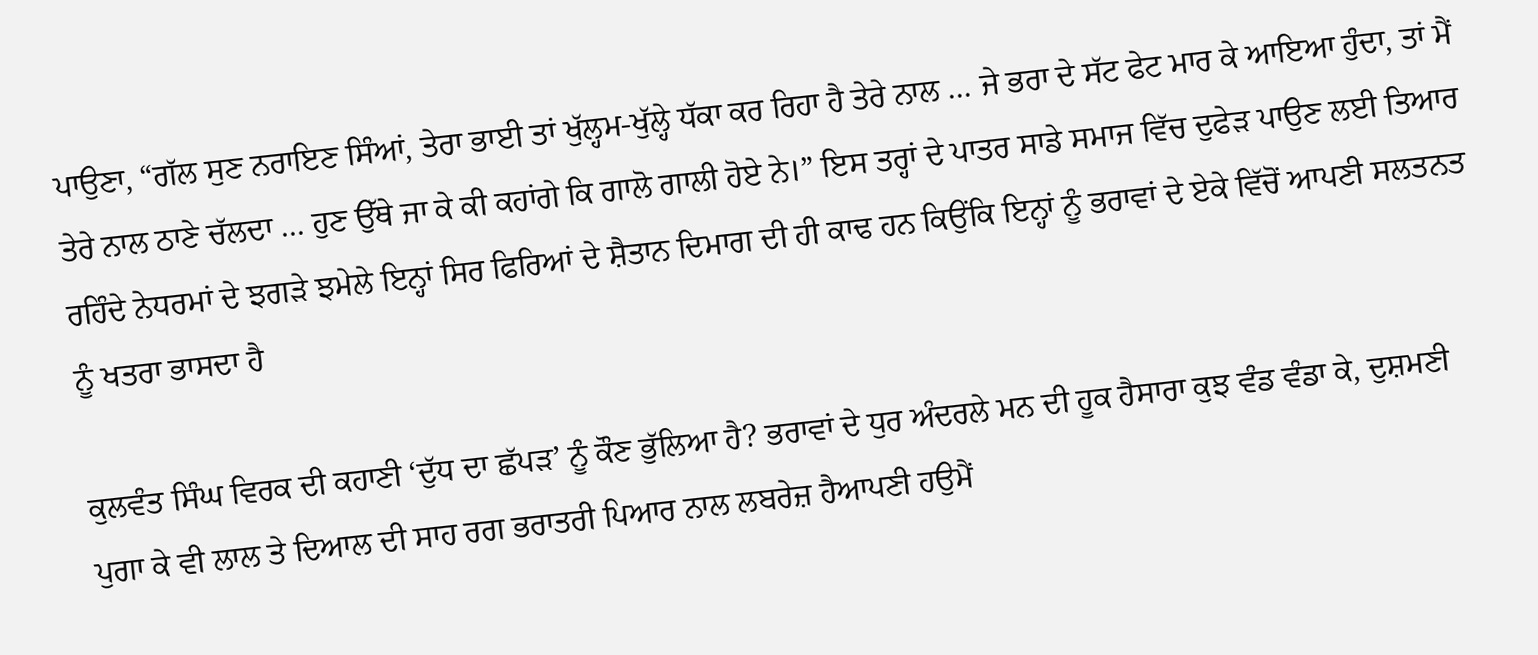ਪਾਉਣਾ, “ਗੱਲ ਸੁਣ ਨਰਾਇਣ ਸਿੰਆਂ, ਤੇਰਾ ਭਾਈ ਤਾਂ ਖੁੱਲ੍ਹਮ-ਖੁੱਲ੍ਹੇ ਧੱਕਾ ਕਰ ਰਿਹਾ ਹੈ ਤੇਰੇ ਨਾਲ … ਜੇ ਭਰਾ ਦੇ ਸੱਟ ਫੇਟ ਮਾਰ ਕੇ ਆਇਆ ਹੁੰਦਾ, ਤਾਂ ਮੈਂ ਤੇਰੇ ਨਾਲ ਠਾਣੇ ਚੱਲਦਾ … ਹੁਣ ਉੱਥੇ ਜਾ ਕੇ ਕੀ ਕਹਾਂਗੇ ਕਿ ਗਾਲੋ ਗਾਲੀ ਹੋਏ ਨੇ।” ਇਸ ਤਰ੍ਹਾਂ ਦੇ ਪਾਤਰ ਸਾਡੇ ਸਮਾਜ ਵਿੱਚ ਦੁਫੇੜ ਪਾਉਣ ਲਈ ਤਿਆਰ ਰਹਿੰਦੇ ਨੇਧਰਮਾਂ ਦੇ ਝਗੜੇ ਝਮੇਲੇ ਇਨ੍ਹਾਂ ਸਿਰ ਫਿਰਿਆਂ ਦੇ ਸ਼ੈਤਾਨ ਦਿਮਾਗ ਦੀ ਹੀ ਕਾਢ ਹਨ ਕਿਉਂਕਿ ਇਨ੍ਹਾਂ ਨੂੰ ਭਰਾਵਾਂ ਦੇ ਏਕੇ ਵਿੱਚੋਂ ਆਪਣੀ ਸਲਤਨਤ ਨੂੰ ਖਤਰਾ ਭਾਸਦਾ ਹੈ

ਕੁਲਵੰਤ ਸਿੰਘ ਵਿਰਕ ਦੀ ਕਹਾਣੀ ‘ਦੁੱਧ ਦਾ ਛੱਪੜ’ ਨੂੰ ਕੌਣ ਭੁੱਲਿਆ ਹੈ? ਭਰਾਵਾਂ ਦੇ ਧੁਰ ਅੰਦਰਲੇ ਮਨ ਦੀ ਹੂਕ ਹੈਸਾਰਾ ਕੁਝ ਵੰਡ ਵੰਡਾ ਕੇ, ਦੁਸ਼ਮਣੀ ਪੁਗਾ ਕੇ ਵੀ ਲਾਲ ਤੇ ਦਿਆਲ ਦੀ ਸਾਹ ਰਗ ਭਰਾਤਰੀ ਪਿਆਰ ਨਾਲ ਲਬਰੇਜ਼ ਹੈਆਪਣੀ ਹਉਮੈਂ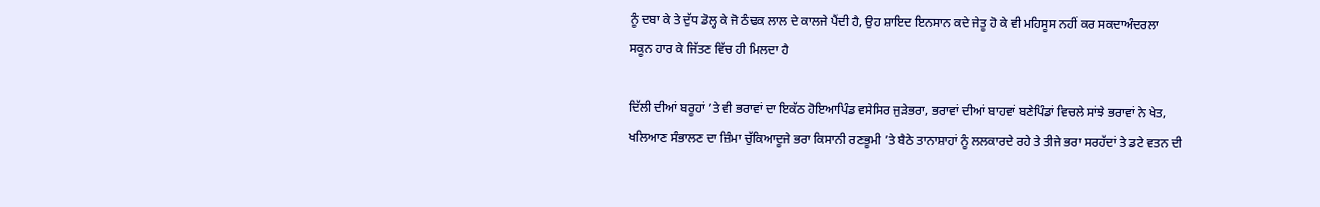ਨੂੰ ਦਬਾ ਕੇ ਤੇ ਦੁੱਧ ਡੋਲ੍ਹ ਕੇ ਜੋ ਠੰਢਕ ਲਾਲ ਦੇ ਕਾਲਜੇ ਪੈਂਦੀ ਹੈ, ਉਹ ਸ਼ਾਇਦ ਇਨਸਾਨ ਕਦੇ ਜੇਤੂ ਹੋ ਕੇ ਵੀ ਮਹਿਸੂਸ ਨਹੀਂ ਕਰ ਸਕਦਾਅੰਦਰਲਾ ਸਕੂਨ ਹਾਰ ਕੇ ਜਿੱਤਣ ਵਿੱਚ ਹੀ ਮਿਲਦਾ ਹੈ

ਦਿੱਲੀ ਦੀਆਂ ਬਰੂਹਾਂ ’ਤੇ ਵੀ ਭਰਾਵਾਂ ਦਾ ਇਕੱਠ ਹੋਇਆਪਿੰਡ ਵਸੇਸਿਰ ਜੁੜੇਭਰਾ, ਭਰਾਵਾਂ ਦੀਆਂ ਬਾਹਵਾਂ ਬਣੇਪਿੰਡਾਂ ਵਿਚਲੇ ਸਾਂਝੇ ਭਰਾਵਾਂ ਨੇ ਖੇਤ, ਖਲਿਆਣ ਸੰਭਾਲਣ ਦਾ ਜ਼ਿੰਮਾ ਚੁੱਕਿਆਦੂਜੇ ਭਰਾ ਕਿਸਾਨੀ ਰਣਭੂਮੀ ’ਤੇ ਬੈਠੇ ਤਾਨਾਸ਼ਾਹਾਂ ਨੂੰ ਲਲਕਾਰਦੇ ਰਹੇ ਤੇ ਤੀਜੇ ਭਰਾ ਸਰਹੱਦਾਂ ਤੇ ਡਟੇ ਵਤਨ ਦੀ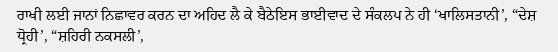ਰਾਖੀ ਲਈ ਜਾਨਾਂ ਨਿਛਾਵਰ ਕਰਨ ਦਾ ਅਹਿਦ ਲੈ ਕੇ ਬੈਠੇਇਸ ਭਾਈਵਾਦ ਦੇ ਸੰਕਲਪ ਨੇ ਹੀ ‘ਖਾਲਿਸਤਾਨੀ’, “ਦੇਸ਼ ਧ੍ਰੋਹੀ’, “ਸ਼ਹਿਰੀ ਨਕਸਲੀ’,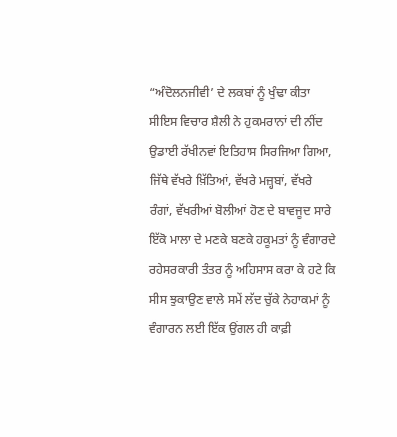“ਅੰਦੋਲਨਜੀਵੀ’ ਦੇ ਲਕਬਾਂ ਨੂੰ ਖੁੰਢਾ ਕੀਤਾ ਸੀਇਸ ਵਿਚਾਰ ਸ਼ੈਲੀ ਨੇ ਹੁਕਮਰਾਨਾਂ ਦੀ ਨੀਂਦ ਉਡਾਈ ਰੱਖੀਨਵਾਂ ਇਤਿਹਾਸ ਸਿਰਜਿਆ ਗਿਆ, ਜਿੱਥੇ ਵੱਖਰੇ ਖ਼ਿੱਤਿਆਂ, ਵੱਖਰੇ ਮਜ਼੍ਹਬਾਂ, ਵੱਖਰੇ ਰੰਗਾਂ, ਵੱਖਰੀਆਂ ਬੋਲੀਆਂ ਹੋਣ ਦੇ ਬਾਵਜੂਦ ਸਾਰੇ ਇੱਕੋ ਮਾਲਾ ਦੇ ਮਣਕੇ ਬਣਕੇ ਹਕੂਮਤਾਂ ਨੂੰ ਵੰਗਾਰਦੇ ਰਹੇਸਰਕਾਰੀ ਤੰਤਰ ਨੂੰ ਅਹਿਸਾਸ ਕਰਾ ਕੇ ਹਟੇ ਕਿ ਸੀਸ ਝੁਕਾਉਣ ਵਾਲੇ ਸਮੇਂ ਲੱਦ ਚੁੱਕੇ ਨੇਹਾਕਮਾਂ ਨੂੰ ਵੰਗਾਰਨ ਲਈ ਇੱਕ ਉਂਗਲ ਹੀ ਕਾਫ਼ੀ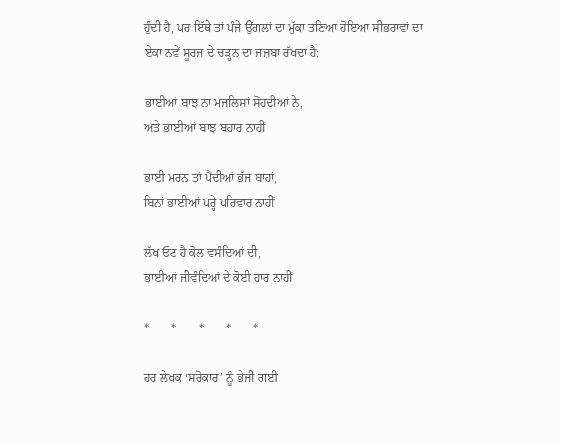ਹੁੰਦੀ ਹੈ, ਪਰ ਇੱਥੇ ਤਾਂ ਪੰਜੇ ਉਂਗਲਾਂ ਦਾ ਮੁੱਕਾ ਤਣਿਆ ਹੋਇਆ ਸੀਭਰਾਵਾਂ ਦਾ ਏਕਾ ਨਵੇਂ ਸੂਰਜ ਦੇ ਚੜ੍ਹਨ ਦਾ ਜਜ਼ਬਾ ਰੱਖਦਾ ਹੈ:

ਭਾਈਆਂ ਬਾਝ ਨਾ ਮਜਲਿਸਾਂ ਸੋਂਹਦੀਆਂ ਨੇ,
ਅਤੇ ਭਾਈਆਂ ਬਾਝ ਬਹਾਰ ਨਾਹੀਂ

ਭਾਈ ਮਰਨ ਤਾਂ ਪੈਂਦੀਆਂ ਭੱਜ ਬਾਹਾਂ,
ਬਿਨਾਂ ਭਾਈਆਂ ਪਰ੍ਹੇ ਪਰਿਵਾਰ ਨਾਹੀਂ

ਲੱਖ ਓਟ ਹੈ ਕੋਲ ਵਸੰਦਿਆਂ ਦੀ,
ਭਾਈਆਂ ਜੀਵੰਦਿਆਂ ਦੇ ਕੋਈ ਹਾਰ ਨਾਹੀਂ

*       *       *       *       *

ਹਰ ਲੇਖਕ ‘ਸਰੋਕਾਰ’ ਨੂੰ ਭੇਜੀ ਗਈ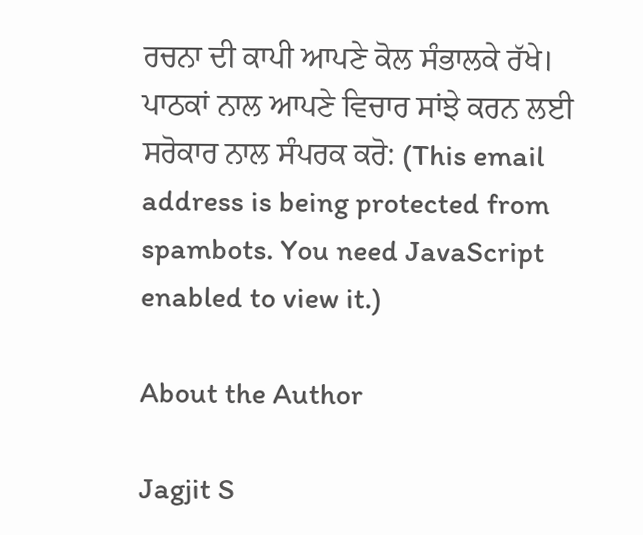ਰਚਨਾ ਦੀ ਕਾਪੀ ਆਪਣੇ ਕੋਲ ਸੰਭਾਲਕੇ ਰੱਖੇ।
ਪਾਠਕਾਂ ਨਾਲ ਆਪਣੇ ਵਿਚਾਰ ਸਾਂਝੇ ਕਰਨ ਲਈ ਸਰੋਕਾਰ ਨਾਲ ਸੰਪਰਕ ਕਰੋ: (This email address is being protected from spambots. You need JavaScript enabled to view it.)

About the Author

Jagjit S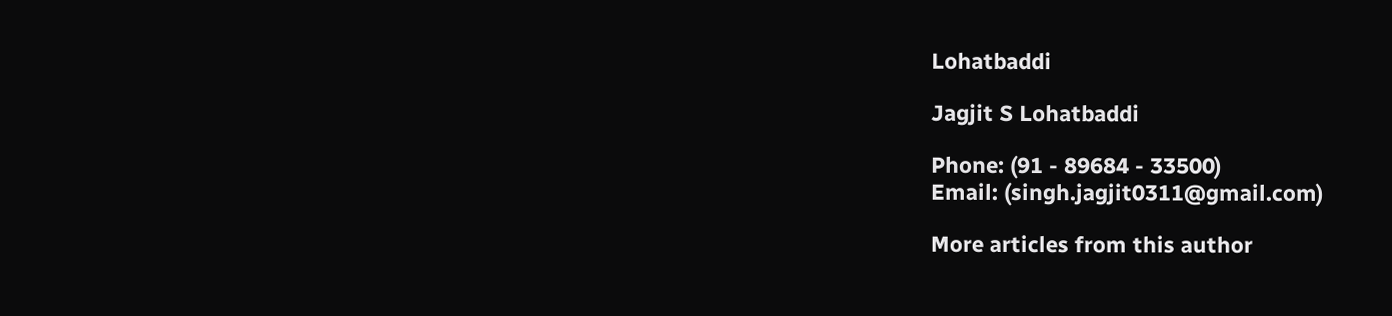Lohatbaddi

Jagjit S Lohatbaddi

Phone: (91 - 89684 - 33500)
Email: (singh.jagjit0311@gmail.com)

More articles from this author